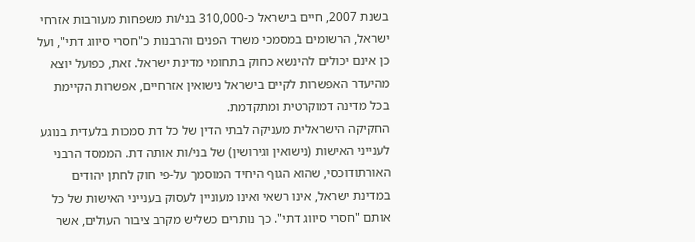בשנת 2007, חיים בישראל כ-310,000 בני/ות משפחות מעורבות אזרחי ישראל, הרשומים במסמכי משרד הפנים והרבנות כ"חסרי סיווג דתי", ועל כן אינם יכולים להינשא כחוק בתחומי מדינת ישראל. זאת, כפועל יוצא מהיעדר האפשרות לקיים בישראל נישואין אזרחיים, אפשרות הקיימת בכל מדינה דמוקרטית ומתקדמת.
החקיקה הישראלית מעניקה לבתי הדין של כל דת סמכות בלעדית בנוגע לענייני האישות (נישואין וגירושין) של בני/ות אותה דת. הממסד הרבני האורתודוכסי, שהוא הגוף היחיד המוסמך על-פי חוק לחתן יהודים במדינת ישראל, אינו רשאי ואינו מעוניין לעסוק בענייני האישות של כל אותם "חסרי סיווג דתי". כך נותרים כשליש מקרב ציבור העולים, אשר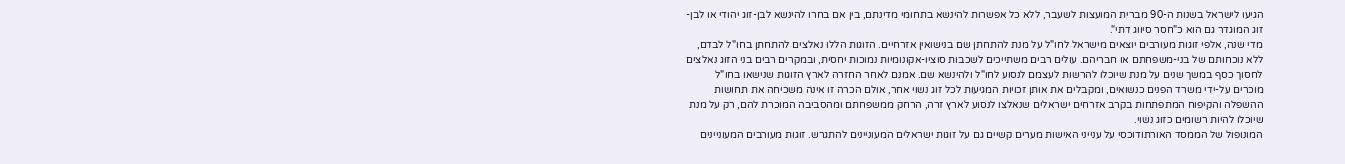הגיעו לישראל בשנות ה-90 מברית המועצות לשעבר, ללא כל אפשרות להינשא בתחומי מדינתם, בין אם בחרו להינשא לבן-זוג יהודי או לבן-זוג המוגדר גם הוא כ"חסר סיווג דתי".
מדי שנה, אלפי זוגות מעורבים יוצאים מישראל לחו"ל על מנת להתחתן שם בנישואין אזרחיים. הזוגות הללו נאלצים להתחתן בחו"ל לבדם, ללא נוכחותם של בני-משפחתם או חבריהם. עולים רבים משתייכים לשכבות סוציו-אקונומיות נמוכות יחסית, ובמקרים רבים בני הזוג נאלצים לחסוך כסף במשך שנים על מנת שיוכלו להרשות לעצמם לנסוע לחו"ל ולהינשא שם. אמנם לאחר החזרה לארץ הזוגות שנישאו בחו"ל מוכרים על-ידי משרד הפנים כנשואים, ומקבלים את אותן זכויות המגיעות לכל זוג נשוי אחר, אולם הכרה זו אינה משכיחה את תחושות ההשפלה והקיפוח המתפתחות בקרב אזרחים ישראלים שנאלצו לנסוע לארץ זרה, הרחק ממשפחתם ומהסביבה המוכרת להם, רק על מנת שיוכלו להיות רשומים כזוג נשוי.
המונופול של הממסד האורתודוכסי על ענייני האישות מערים קשיים גם על זוגות ישראלים המעוניינים להתגרש. זוגות מעורבים המעוניינים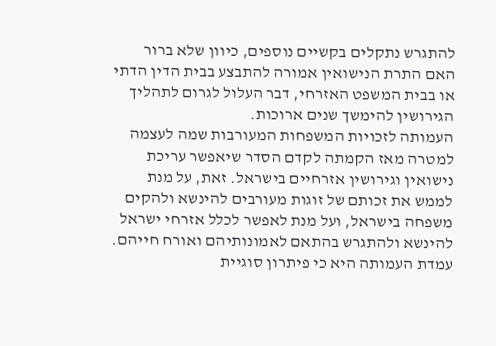להתגרש נתקלים בקשיים נוספים, כיוון שלא ברור האם התרת הנישואין אמורה להתבצע בבית הדין הדתי או בבית המשפט האזרחי, דבר העלול לגרום לתהליך הגירושין להימשך שנים ארוכות.
העמותה לזכויות המשפחות המעורבות שמה לעצמה למטרה מאז הקמתה לקדם הסדר שיאפשר עריכת נישואין וגירושין אזרחיים בישראל. זאת, על מנת לממש את זכותם של זוגות מעורבים להינשא ולהקים משפחה בישראל, ועל מנת לאפשר לכלל אזרחי ישראל להינשא ולהתגרש בהתאם לאמונותיהם ואורח חייהם. עמדת העמותה היא כי פיתרון סוגיית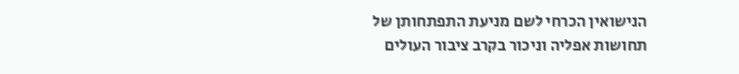הנישואין הכרחי לשם מניעת התפתחותן של תחושות אפליה וניכור בקרב ציבור העולים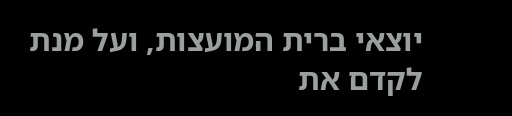יוצאי ברית המועצות, ועל מנת לקדם את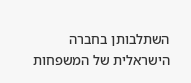השתלבותן בחברה הישראלית של המשפחות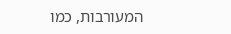המעורבות, כמו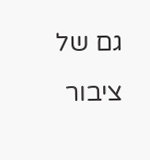גם של ציבור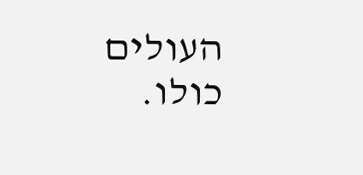העולים כולו.